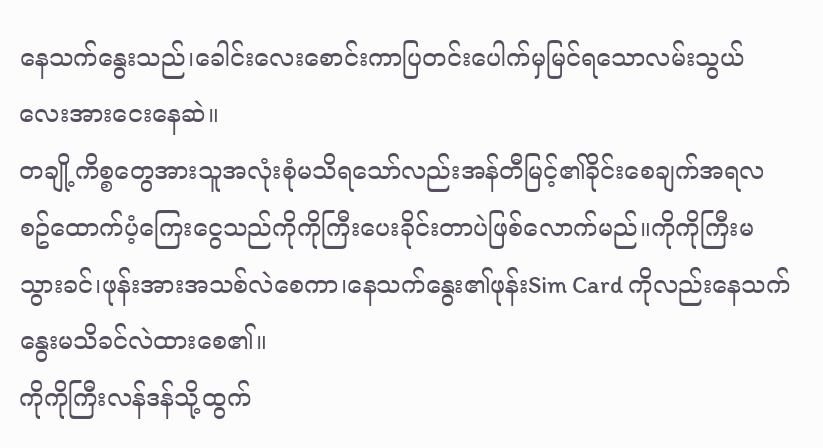နေသက်နွေးသည်၊ခေါင်းလေးစောင်းကာပြတင်းပေါက်မှမြင်ရသောလမ်းသွယ်လေးအားငေးနေဆဲ။
တချို့ကိစ္စတွေအားသူအလုံးစုံမသိရသော်လည်းအန်တီမြင့်၏ခိုင်းစေချက်အရလစဥ်ထောက်ပံ့ကြေးငွေသည်ကိုကိုကြီးပေးခိုင်းတာပဲဖြစ်လောက်မည်။ကိုကိုကြီးမသွားခင်၊ဖုန်းအားအသစ်လဲစေကာ၊နေသက်နွေး၏ဖုန်းSim Card ကိုလည်းနေသက်နွေးမသိခင်လဲထားစေ၏။
ကိုကိုကြီးလန်ဒန်သို့ထွက်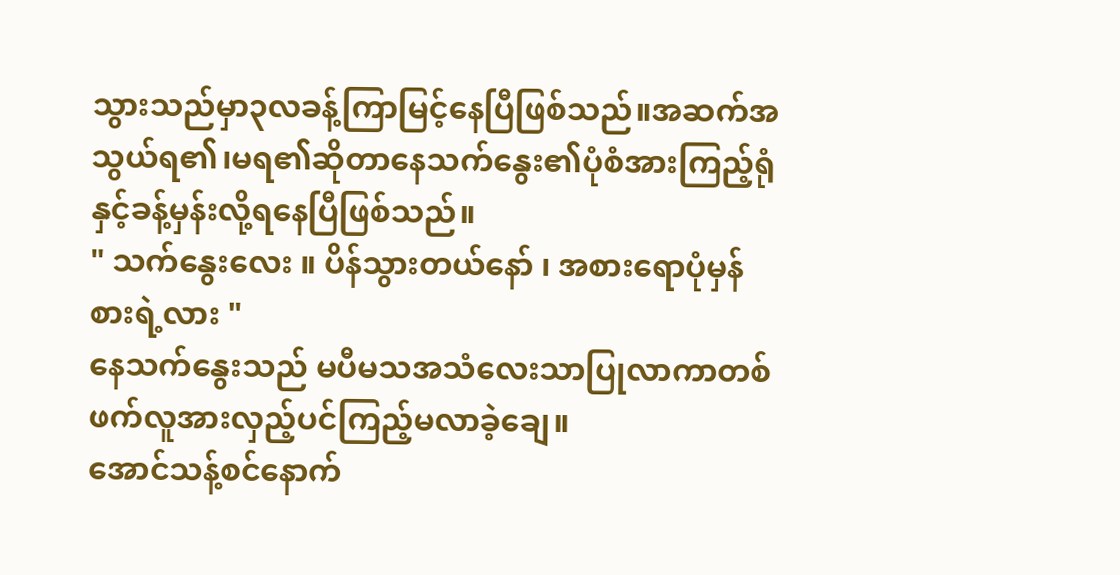သွားသည်မှာ၃လခန့်ကြာမြင့်နေပြီဖြစ်သည်။အဆက်အသွယ်ရ၏၊မရ၏ဆိုတာနေသက်နွေး၏ပုံစံအားကြည့်ရုံနှင့်ခန့်မှန်းလို့ရနေပြီဖြစ်သည်။
" သက်နွေးလေး ။ ပိန်သွားတယ်နော် ၊ အစားရောပုံမှန်စားရဲ့လား "
နေသက်နွေးသည် မပီမသအသံလေးသာပြုလာကာတစ်ဖက်လူအားလှည့်ပင်ကြည့်မလာခဲ့ချေ။
အောင်သန့်စင်နောက်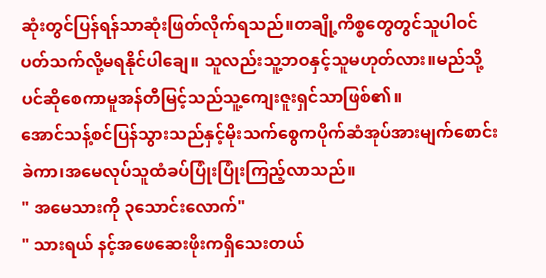ဆုံးတွင်ပြန်ရန်သာဆုံးဖြတ်လိုက်ရသည်။တချို့ကိစ္စတွေတွင်သူပါဝင်ပတ်သက်လို့မရနိုင်ပါချေ။ သူလည်းသူ့ဘဝနှင့်သူမဟုတ်လား။မည်သို့ပင်ဆိုစေကာမူအန်တီမြင့်သည်သူ့ကျေးဇူးရှင်သာဖြစ်၏။
အောင်သန့်စင်ပြန်သွားသည်နှင့်မိုးသက်စွေကပိုက်ဆံအုပ်အားမျက်စောင်းခဲကာ၊အမေလုပ်သူထံခပ်ပြုံးပြုံးကြည့်လာသည်။
" အမေသားကို ၃သောင်းလောက်"
" သားရယ် နင့်အဖေဆေးဖိုးကရှိသေးတယ်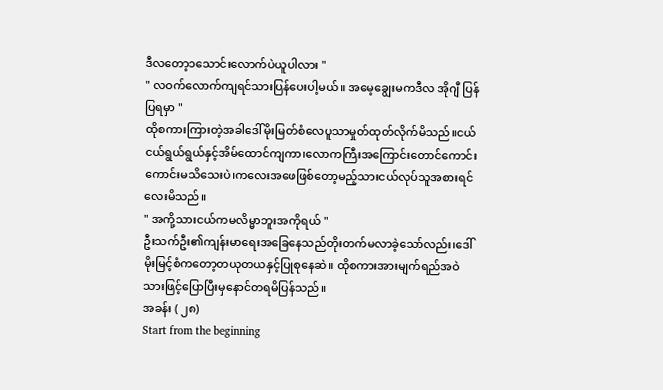ဒီလတော့၁သောင်းလောက်ပဲယူပါလား "
" လဝက်လောက်ကျရင်သားပြန်ပေးပါ့မယ်။ အမေ့ချွေးမကဒီလ အိုဂျီ ပြန်ပြရမှာ "
ထိုစကားကြားတဲ့အခါဒေါ်မိုးမြတ်စံလေပူသာမှုတ်ထုတ်လိုက်မိသည်။ငယ်ငယ်ရွယ်ရွယ်နှင့်အိမ်ထောင်ကျကာ၊လောကကြီးအကြောင်းတောင်ကောင်းကောင်းမသိသေးပဲ၊ကလေးအဖေဖြစ်တော့မည့်သားငယ်လုပ်သူအစားရင်လေးမိသည်။
" အကို့သားငယ်ကမလိမ္မာဘူးအကိုရယ် "
ဦးသက်ဦး၏ကျန်းမာရေးအခြေနေသည်တိုးတက်မလာခဲ့သော်လည်း၊ဒေါ်မိုးမြင့်စံကတော့တယုတယနှင့်ပြုစုနေဆဲ။ ထိုစကားအားမျက်ရည်အဝဲသားဖြင့်ပြောပြီးမှနောင်တရမိပြန်သည်။
အခန်း ( ၂၈)
Start from the beginning